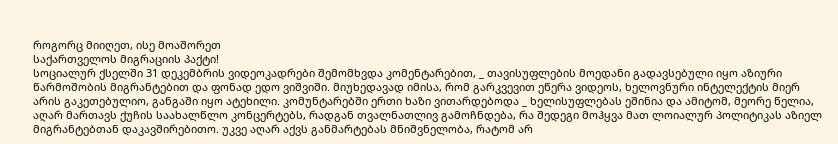როგორც მიიღეთ, ისე მოაშორეთ
საქართველოს მიგრაციის პაქტი!
სოციალურ ქსელში 31 დეკემბრის ვიდეოკადრები შემომხვდა კომენტარებით, _ თავისუფლების მოედანი გადავსებული იყო აზიური წარმოშობის მიგრანტებით და ფონად ედო ვიშვიში. მიუხედავად იმისა, რომ გარკვევით ეწერა ვიდეოს, ხელოვნური ინტელექტის მიერ არის გაკეთებულიო, განგაში იყო ატეხილი. კომუნტარებში ერთი ხაზი ვითარდებოდა _ ხელისუფლებას ეშინია და ამიტომ, მეორე წელია, აღარ მართავს ქუჩის საახალწლო კონცერტებს, რადგან თვალნათლივ გამოჩნდება, რა შედეგი მოჰყვა მათ ლოიალურ პოლიტიკას აზიელ მიგრანტებთან დაკავშირებითო. უკვე აღარ აქვს განმარტებას მნიშვნელობა, რატომ არ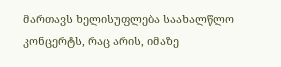მართავს ხელისუფლება საახალწლო კონცერტს, რაც არის, იმაზე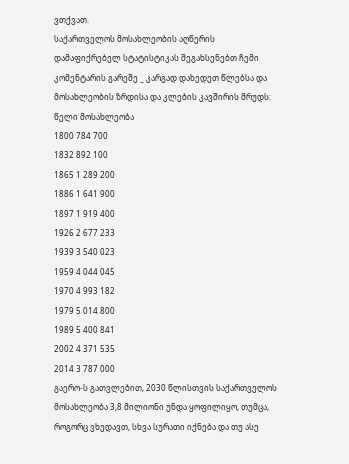ვთქვათ.
საქართველოს მოსახლეობის აღწერის დამაფიქრებელ სტატისტიკას შეგახსენებთ ჩემი კომენტარის გარეშე _ კარგად დახედეთ წლებსა და მოსახლეობის ზრდისა და კლების კავშირის მრუდს:
წელი მოსახლეობა
1800 784 700
1832 892 100
1865 1 289 200
1886 1 641 900
1897 1 919 400
1926 2 677 233
1939 3 540 023
1959 4 044 045
1970 4 993 182
1979 5 014 800
1989 5 400 841
2002 4 371 535
2014 3 787 000
გაერო-ს გათვლებით, 2030 წლისთვის საქართველოს მოსახლეობა 3,8 მილიონი უნდა ყოფილიყო, თუმცა, როგორც ვხედავთ, სხვა სურათი იქნება და თუ ასე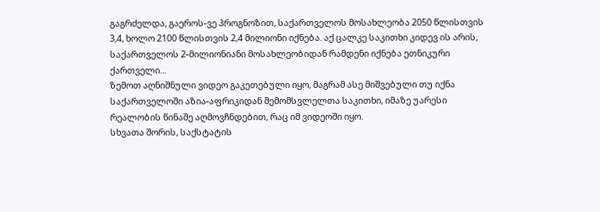გაგრძელდა, გაეროს-ვე პროგნოზით, საქართველოს მოსახლეობა 2050 წლისთვის 3,4, ხოლო 2100 წლისთვის 2,4 მილიონი იქნება. აქ ცალკე საკითხი კიდევ ის არის, საქართველოს 2-მილიონიანი მოსახლეობიდან რამდენი იქნება ეთნიკური ქართველი...
ზემოთ აღნიშნული ვიდეო გაკეთებული იყო, მაგრამ ასე მიშვებული თუ იქნა საქართველოში აზია-აფრიკიდან შემომსვლელთა საკითხი, იმაზე უარესი რეალობის წინაშე აღმოვჩნდებით, რაც იმ ვიდეოში იყო.
სხვათა შორის, საქსტატის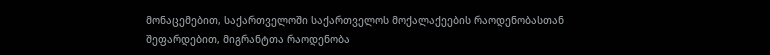მონაცემებით, საქართველოში საქართველოს მოქალაქეების რაოდენობასთან შეფარდებით, მიგრანტთა რაოდენობა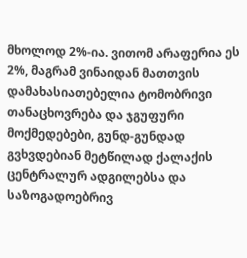მხოლოდ 2%-ია. ვითომ არაფერია ეს 2%, მაგრამ ვინაიდან მათთვის დამახასიათებელია ტომობრივი თანაცხოვრება და ჯგუფური მოქმედებები, გუნდ-გუნდად გვხვდებიან მეტწილად ქალაქის ცენტრალურ ადგილებსა და საზოგადოებრივ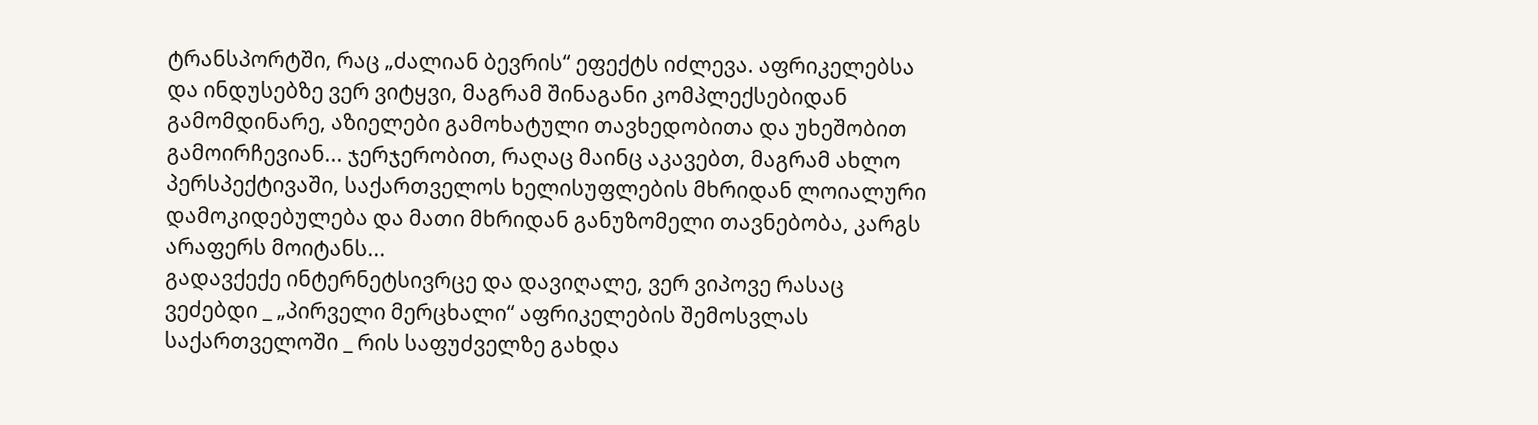ტრანსპორტში, რაც „ძალიან ბევრის“ ეფექტს იძლევა. აფრიკელებსა და ინდუსებზე ვერ ვიტყვი, მაგრამ შინაგანი კომპლექსებიდან გამომდინარე, აზიელები გამოხატული თავხედობითა და უხეშობით გამოირჩევიან... ჯერჯერობით, რაღაც მაინც აკავებთ, მაგრამ ახლო პერსპექტივაში, საქართველოს ხელისუფლების მხრიდან ლოიალური დამოკიდებულება და მათი მხრიდან განუზომელი თავნებობა, კარგს არაფერს მოიტანს...
გადავქექე ინტერნეტსივრცე და დავიღალე, ვერ ვიპოვე რასაც ვეძებდი _ „პირველი მერცხალი“ აფრიკელების შემოსვლას საქართველოში _ რის საფუძველზე გახდა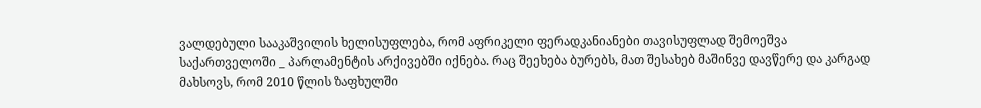ვალდებული სააკაშვილის ხელისუფლება, რომ აფრიკელი ფერადკანიანები თავისუფლად შემოეშვა საქართველოში _ პარლამენტის არქივებში იქნება. რაც შეეხება ბურებს, მათ შესახებ მაშინვე დავწერე და კარგად მახსოვს, რომ 2010 წლის ზაფხულში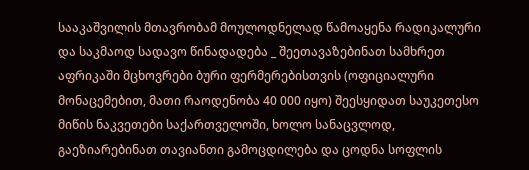სააკაშვილის მთავრობამ მოულოდნელად წამოაყენა რადიკალური და საკმაოდ სადავო წინადადება _ შეეთავაზებინათ სამხრეთ აფრიკაში მცხოვრები ბური ფერმერებისთვის (ოფიციალური მონაცემებით, მათი რაოდენობა 40 000 იყო) შეესყიდათ საუკეთესო მიწის ნაკვეთები საქართველოში, ხოლო სანაცვლოდ, გაეზიარებინათ თავიანთი გამოცდილება და ცოდნა სოფლის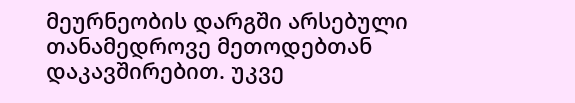მეურნეობის დარგში არსებული თანამედროვე მეთოდებთან დაკავშირებით. უკვე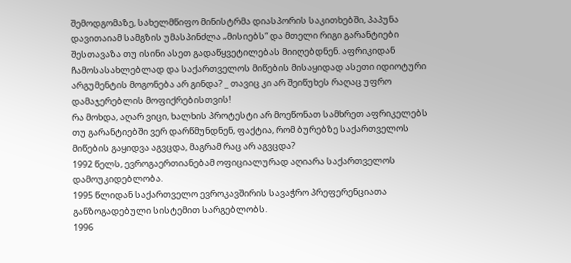შემოდგომაზე, სახელმწიფო მინისტრმა დიასპორის საკითხებში, პაპუნა დავითაიამ სამგზის უმასპინძლა „მისიებს“ და მთელი რიგი გარანტიები შესთავაზა თუ ისინი ასეთ გადაწყვეტილებას მიიღებდნენ. აფრიკიდან ჩამოსასახლებლად და საქართველოს მიწების მისაყიდად ასეთი იდიოტური არგუმენტის მოგონება არ გინდა? _ თავიც კი არ შეიწუხეს რაღაც უფრო დამაჯერებლის მოფიქრებისთვის!
რა მოხდა, აღარ ვიცი, ხალხის პროტესტი არ მოეწონათ სამხრეთ აფრიკელებს თუ გარანტიებში ვერ დარწმუნდნენ, ფაქტია, რომ ბურებზე საქართველოს მიწების გაყიდვა აგვცდა, მაგრამ რაც არ აგვცდა?
1992 წელს, ევროგაერთიანებამ ოფიციალურად აღიარა საქართველოს დამოუკიდებლობა.
1995 წლიდან საქართველო ევროკავშირის სავაჭრო პრეფერენციათა განზოგადებული სისტემით სარგებლობს.
1996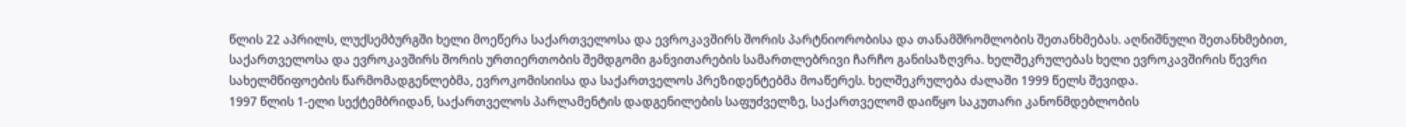წლის 22 აპრილს, ლუქსემბურგში ხელი მოეწერა საქართველოსა და ევროკავშირს შორის პარტნიორობისა და თანამშრომლობის შეთანხმებას. აღნიშნული შეთანხმებით, საქართველოსა და ევროკავშირს შორის ურთიერთობის შემდგომი განვითარების სამართლებრივი ჩარჩო განისაზღვრა. ხელშეკრულებას ხელი ევროკავშირის წევრი სახელმწიფოების წარმომადგენლებმა, ევროკომისიისა და საქართველოს პრეზიდენტებმა მოაწერეს. ხელშეკრულება ძალაში 1999 წელს შევიდა.
1997 წლის 1-ელი სექტემბრიდან, საქართველოს პარლამენტის დადგენილების საფუძველზე, საქართველომ დაიწყო საკუთარი კანონმდებლობის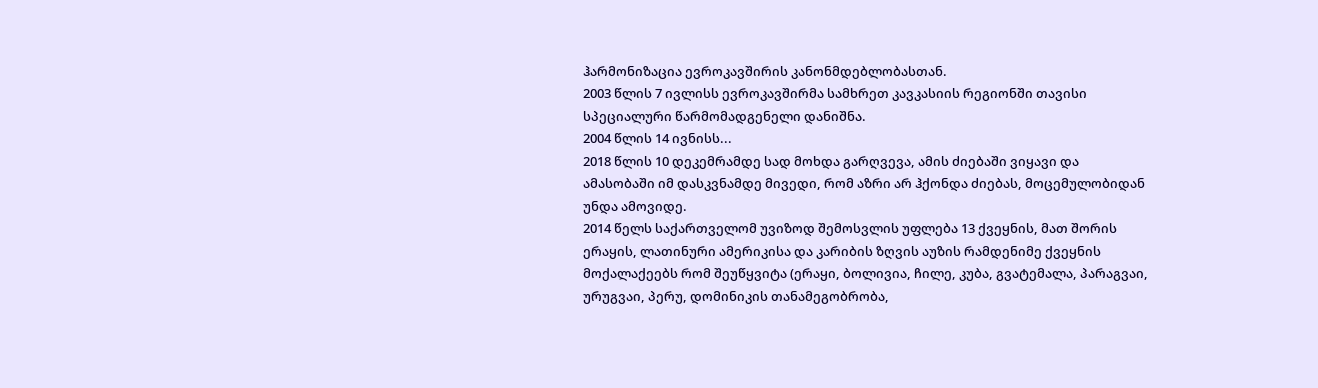ჰარმონიზაცია ევროკავშირის კანონმდებლობასთან.
2003 წლის 7 ივლისს ევროკავშირმა სამხრეთ კავკასიის რეგიონში თავისი სპეციალური წარმომადგენელი დანიშნა.
2004 წლის 14 ივნისს...
2018 წლის 10 დეკემრამდე სად მოხდა გარღვევა, ამის ძიებაში ვიყავი და ამასობაში იმ დასკვნამდე მივედი, რომ აზრი არ ჰქონდა ძიებას, მოცემულობიდან უნდა ამოვიდე.
2014 წელს საქართველომ უვიზოდ შემოსვლის უფლება 13 ქვეყნის, მათ შორის ერაყის, ლათინური ამერიკისა და კარიბის ზღვის აუზის რამდენიმე ქვეყნის მოქალაქეებს რომ შეუწყვიტა (ერაყი, ბოლივია, ჩილე, კუბა, გვატემალა, პარაგვაი, ურუგვაი, პერუ, დომინიკის თანამეგობრობა,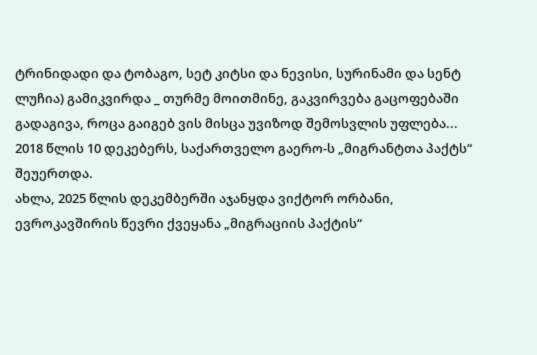ტრინიდადი და ტობაგო, სეტ კიტსი და ნევისი, სურინამი და სენტ ლუჩია) გამიკვირდა _ თურმე მოითმინე, გაკვირვება გაცოფებაში გადაგივა, როცა გაიგებ ვის მისცა უვიზოდ შემოსვლის უფლება...
2018 წლის 10 დეკებერს, საქართველო გაერო-ს „მიგრანტთა პაქტს“ შეუერთდა.
ახლა, 2025 წლის დეკემბერში აჯანყდა ვიქტორ ორბანი, ევროკავშირის წევრი ქვეყანა „მიგრაციის პაქტის“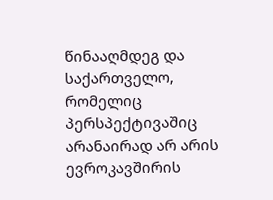წინააღმდეგ და საქართველო, რომელიც პერსპექტივაშიც არანაირად არ არის ევროკავშირის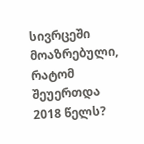სივრცეში მოაზრებული, რატომ შეუერთდა 2018 წელს?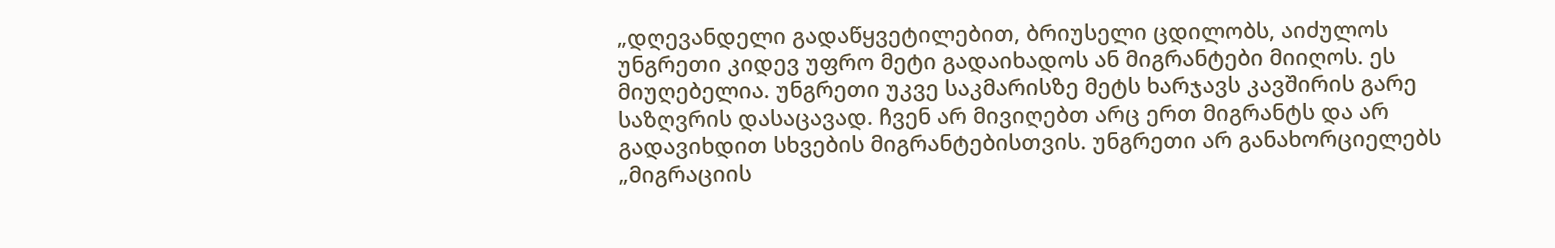„დღევანდელი გადაწყვეტილებით, ბრიუსელი ცდილობს, აიძულოს უნგრეთი კიდევ უფრო მეტი გადაიხადოს ან მიგრანტები მიიღოს. ეს მიუღებელია. უნგრეთი უკვე საკმარისზე მეტს ხარჯავს კავშირის გარე საზღვრის დასაცავად. ჩვენ არ მივიღებთ არც ერთ მიგრანტს და არ გადავიხდით სხვების მიგრანტებისთვის. უნგრეთი არ განახორციელებს „მიგრაციის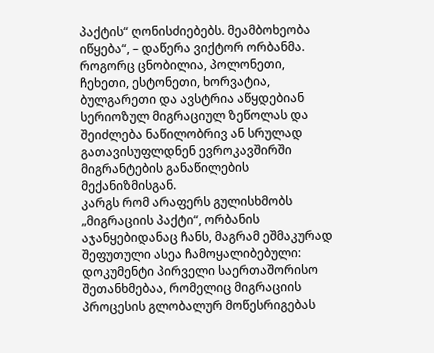პაქტის“ ღონისძიებებს. მეამბოხეობა იწყება“, – დაწერა ვიქტორ ორბანმა.
როგორც ცნობილია, პოლონეთი, ჩეხეთი, ესტონეთი, ხორვატია, ბულგარეთი და ავსტრია აწყდებიან სერიოზულ მიგრაციულ ზეწოლას და შეიძლება ნაწილობრივ ან სრულად გათავისუფლდნენ ევროკავშირში მიგრანტების განაწილების მექანიზმისგან.
კარგს რომ არაფერს გულისხმობს „მიგრაციის პაქტი“, ორბანის აჯანყებიდანაც ჩანს, მაგრამ ეშმაკურად შეფუთული ასეა ჩამოყალიბებული:
დოკუმენტი პირველი საერთაშორისო შეთანხმებაა, რომელიც მიგრაციის პროცესის გლობალურ მოწესრიგებას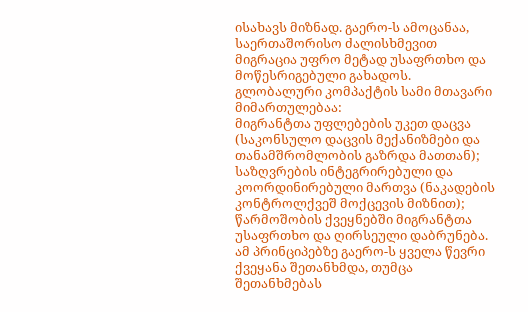ისახავს მიზნად. გაერო-ს ამოცანაა, საერთაშორისო ძალისხმევით მიგრაცია უფრო მეტად უსაფრთხო და მოწესრიგებული გახადოს.
გლობალური კომპაქტის სამი მთავარი მიმართულებაა:
მიგრანტთა უფლებების უკეთ დაცვა (საკონსულო დაცვის მექანიზმები და თანამშრომლობის გაზრდა მათთან);
საზღვრების ინტეგრირებული და კოორდინირებული მართვა (ნაკადების კონტროლქვეშ მოქცევის მიზნით);
წარმოშობის ქვეყნებში მიგრანტთა უსაფრთხო და ღირსეული დაბრუნება.
ამ პრინციპებზე გაერო-ს ყველა წევრი ქვეყანა შეთანხმდა, თუმცა შეთანხმებას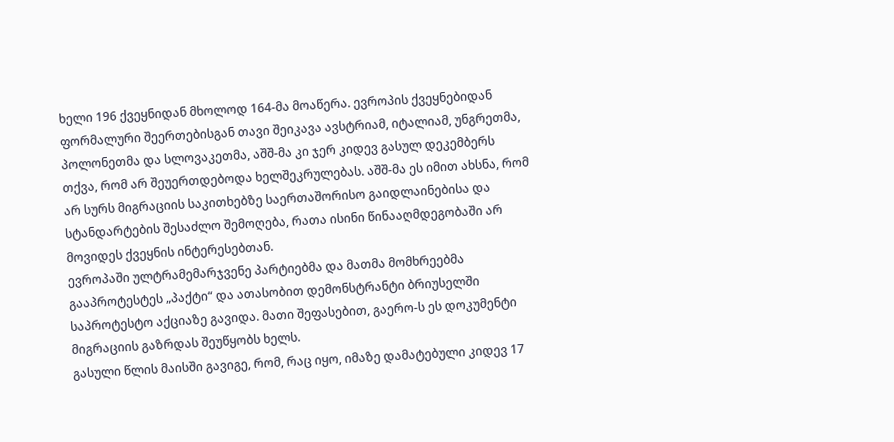ხელი 196 ქვეყნიდან მხოლოდ 164-მა მოაწერა. ევროპის ქვეყნებიდან ფორმალური შეერთებისგან თავი შეიკავა ავსტრიამ, იტალიამ, უნგრეთმა, პოლონეთმა და სლოვაკეთმა, აშშ-მა კი ჯერ კიდევ გასულ დეკემბერს თქვა, რომ არ შეუერთდებოდა ხელშეკრულებას. აშშ-მა ეს იმით ახსნა, რომ არ სურს მიგრაციის საკითხებზე საერთაშორისო გაიდლაინებისა და სტანდარტების შესაძლო შემოღება, რათა ისინი წინააღმდეგობაში არ მოვიდეს ქვეყნის ინტერესებთან.
ევროპაში ულტრამემარჯვენე პარტიებმა და მათმა მომხრეებმა გააპროტესტეს „პაქტი“ და ათასობით დემონსტრანტი ბრიუსელში საპროტესტო აქციაზე გავიდა. მათი შეფასებით, გაერო-ს ეს დოკუმენტი მიგრაციის გაზრდას შეუწყობს ხელს.
გასული წლის მაისში გავიგე, რომ, რაც იყო, იმაზე დამატებული კიდევ 17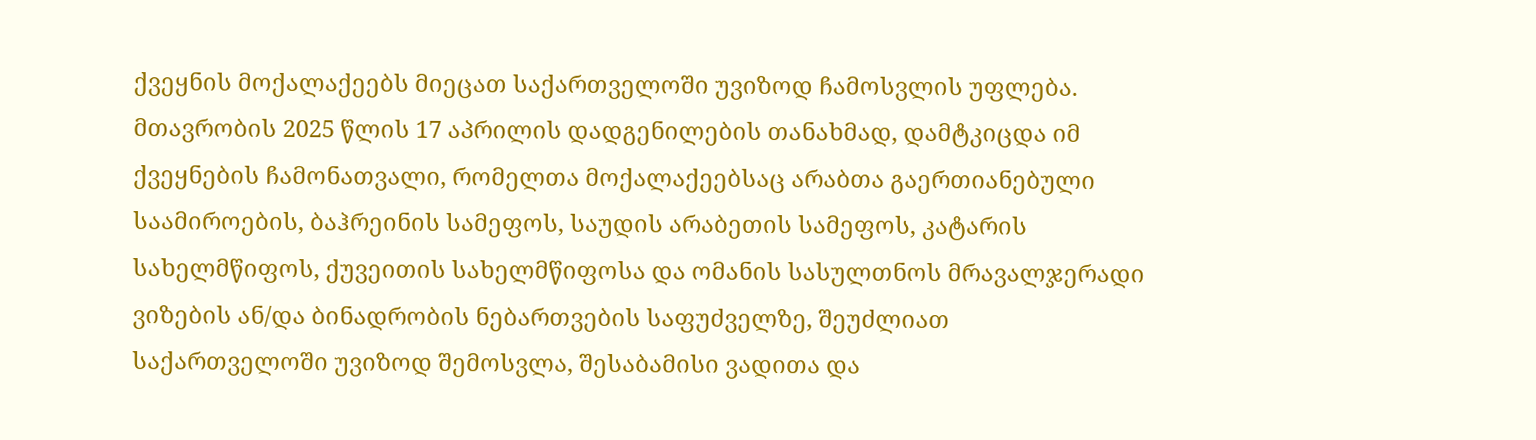ქვეყნის მოქალაქეებს მიეცათ საქართველოში უვიზოდ ჩამოსვლის უფლება.
მთავრობის 2025 წლის 17 აპრილის დადგენილების თანახმად, დამტკიცდა იმ ქვეყნების ჩამონათვალი, რომელთა მოქალაქეებსაც არაბთა გაერთიანებული საამიროების, ბაჰრეინის სამეფოს, საუდის არაბეთის სამეფოს, კატარის სახელმწიფოს, ქუვეითის სახელმწიფოსა და ომანის სასულთნოს მრავალჯერადი ვიზების ან/და ბინადრობის ნებართვების საფუძველზე, შეუძლიათ საქართველოში უვიზოდ შემოსვლა, შესაბამისი ვადითა და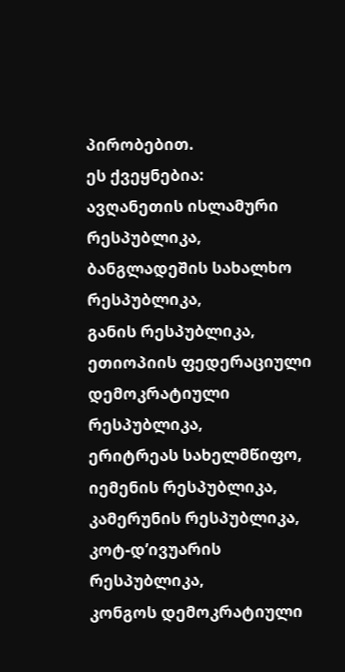პირობებით.
ეს ქვეყნებია:
ავღანეთის ისლამური რესპუბლიკა,
ბანგლადეშის სახალხო რესპუბლიკა,
განის რესპუბლიკა,
ეთიოპიის ფედერაციული დემოკრატიული რესპუბლიკა,
ერიტრეას სახელმწიფო,
იემენის რესპუბლიკა,
კამერუნის რესპუბლიკა,
კოტ-დ’ივუარის რესპუბლიკა,
კონგოს დემოკრატიული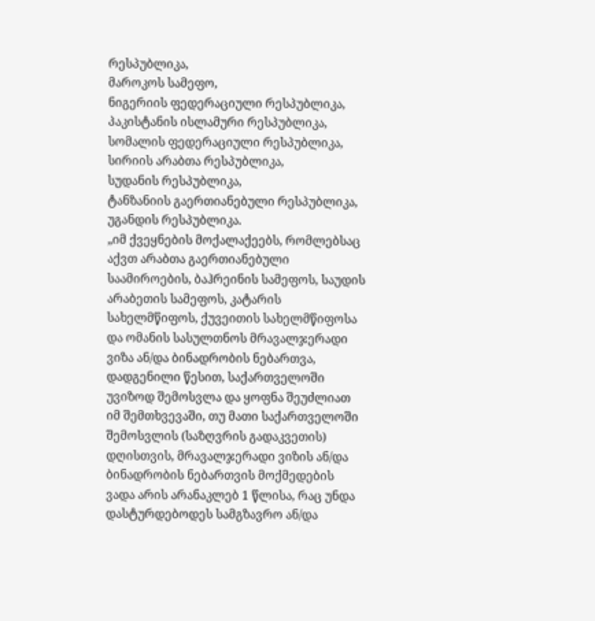რესპუბლიკა,
მაროკოს სამეფო,
ნიგერიის ფედერაციული რესპუბლიკა,
პაკისტანის ისლამური რესპუბლიკა,
სომალის ფედერაციული რესპუბლიკა,
სირიის არაბთა რესპუბლიკა,
სუდანის რესპუბლიკა,
ტანზანიის გაერთიანებული რესპუბლიკა,
უგანდის რესპუბლიკა.
„იმ ქვეყნების მოქალაქეებს, რომლებსაც აქვთ არაბთა გაერთიანებული საამიროების, ბაჰრეინის სამეფოს, საუდის არაბეთის სამეფოს, კატარის სახელმწიფოს, ქუვეითის სახელმწიფოსა და ომანის სასულთნოს მრავალჯერადი ვიზა ან/და ბინადრობის ნებართვა, დადგენილი წესით, საქართველოში უვიზოდ შემოსვლა და ყოფნა შეუძლიათ იმ შემთხვევაში, თუ მათი საქართველოში შემოსვლის (საზღვრის გადაკვეთის) დღისთვის, მრავალჯერადი ვიზის ან/და ბინადრობის ნებართვის მოქმედების ვადა არის არანაკლებ 1 წლისა, რაც უნდა დასტურდებოდეს სამგზავრო ან/და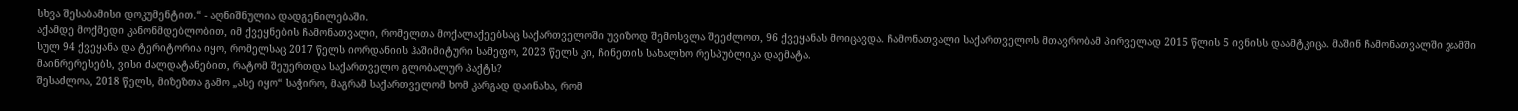სხვა შესაბამისი დოკუმენტით.“ - აღნიშნულია დადგენილებაში.
აქამდე მოქმედი კანონმდებლობით, იმ ქვეყნების ჩამონათვალი, რომელთა მოქალაქეებსაც საქართველოში უვიზოდ შემოსვლა შეეძლოთ, 96 ქვეყანას მოიცავდა. ჩამონათვალი საქართველოს მთავრობამ პირველად 2015 წლის 5 ივნისს დაამტკიცა. მაშინ ჩამონათვალში ჯამში სულ 94 ქვეყანა და ტერიტორია იყო, რომელსაც 2017 წელს იორდანიის ჰაშიმიტური სამეფო, 2023 წელს კი, ჩინეთის სახალხო რესპუბლიკა დაემატა.
მაინრერესებს, ვისი ძალდატანებით, რატომ შეუერთდა საქართველო გლობალურ პაქტს?
შესაძლოა, 2018 წელს, მიზეზთა გამო „ასე იყო“ საჭირო, მაგრამ საქართველომ ხომ კარგად დაინახა, რომ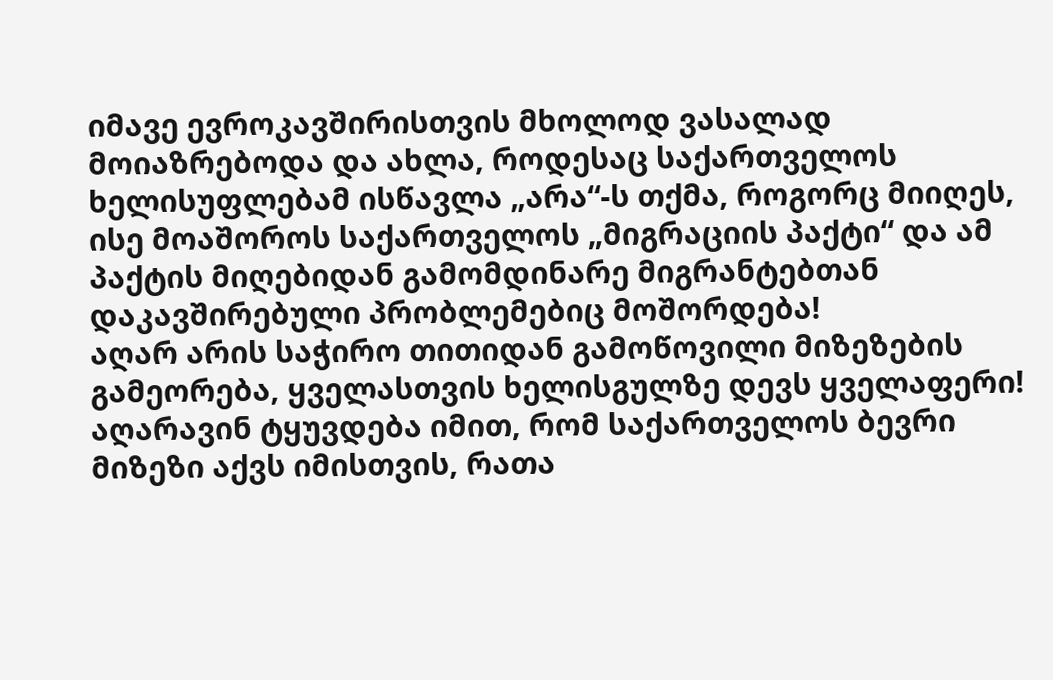იმავე ევროკავშირისთვის მხოლოდ ვასალად მოიაზრებოდა და ახლა, როდესაც საქართველოს ხელისუფლებამ ისწავლა „არა“-ს თქმა, როგორც მიიღეს, ისე მოაშოროს საქართველოს „მიგრაციის პაქტი“ და ამ პაქტის მიღებიდან გამომდინარე მიგრანტებთან დაკავშირებული პრობლემებიც მოშორდება!
აღარ არის საჭირო თითიდან გამოწოვილი მიზეზების გამეორება, ყველასთვის ხელისგულზე დევს ყველაფერი!
აღარავინ ტყუვდება იმით, რომ საქართველოს ბევრი მიზეზი აქვს იმისთვის, რათა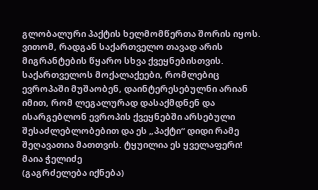გლობალური პაქტის ხელმომწერთა შორის იყოს. ვითომ, რადგან საქართველო თავად არის მიგრანტების წყარო სხვა ქვეყნებისთვის. საქართველოს მოქალაქეები, რომლებიც ევროპაში მუშაობენ, დაინტერესებულნი არიან იმით, რომ ლეგალურად დასაქმდნენ და ისარგებლონ ევროპის ქვეყნებში არსებული შესაძლებლობებით და ეს „პაქტი“ დიდი რამე შეღავათია მათთვის. ტყუილია ეს ყველაფერი!
მაია ჭელიძე
(გაგრძელება იქნება)